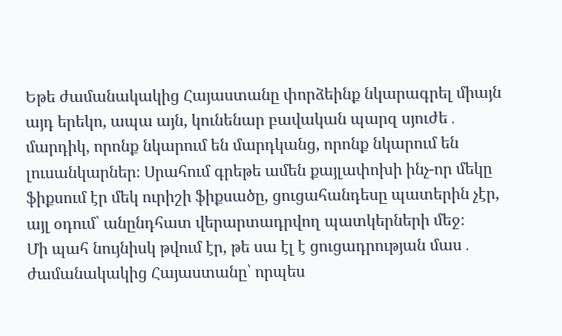Եթե ժամանակակից Հայաստանը փորձեինք նկարագրել միայն այդ երեկո, ապա այն, կունենար բավական պարզ սյուժե․ մարդիկ, որոնք նկարում են մարդկանց, որոնք նկարում են լուսանկարներ։ Սրահում գրեթե ամեն քայլափոխի ինչ-որ մեկը ֆիքսում էր մեկ ուրիշի ֆիքսածը, ցուցահանդեսը պատերին չէր, այլ օդում՝ անընդհատ վերարտադրվող պատկերների մեջ։
Մի պահ նույնիսկ թվում էր, թե սա էլ է ցուցադրության մաս․ ժամանակակից Հայաստանը՝ որպես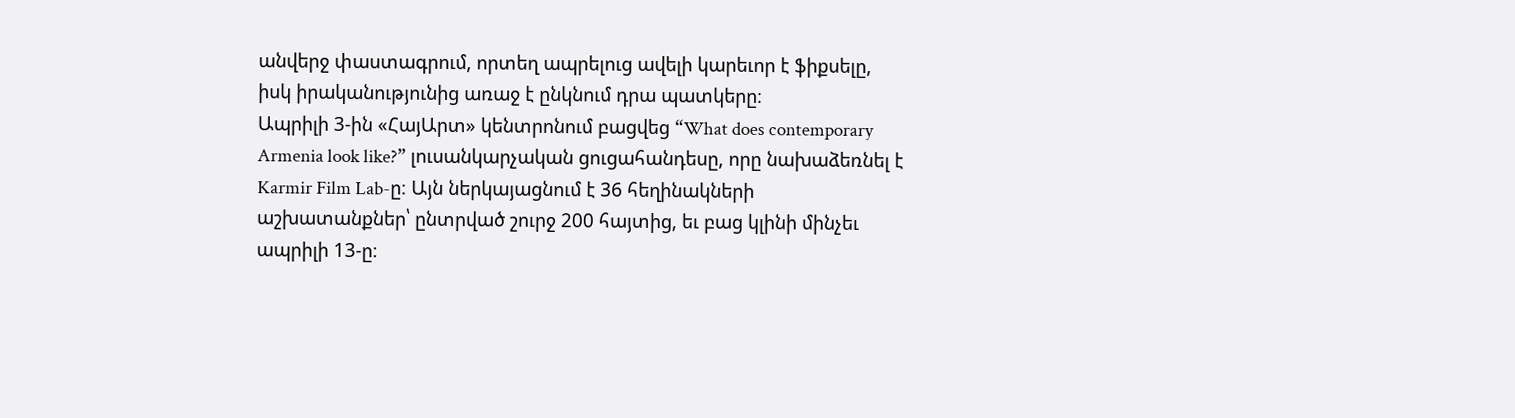անվերջ փաստագրում, որտեղ ապրելուց ավելի կարեւոր է ֆիքսելը, իսկ իրականությունից առաջ է ընկնում դրա պատկերը։
Ապրիլի 3-ին «ՀայԱրտ» կենտրոնում բացվեց “What does contemporary Armenia look like?” լուսանկարչական ցուցահանդեսը, որը նախաձեռնել է Karmir Film Lab-ը։ Այն ներկայացնում է 36 հեղինակների աշխատանքներ՝ ընտրված շուրջ 200 հայտից, եւ բաց կլինի մինչեւ ապրիլի 13-ը։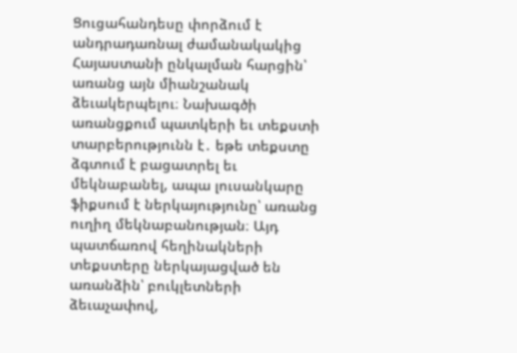Ցուցահանդեսը փորձում է անդրադառնալ ժամանակակից Հայաստանի ընկալման հարցին՝ առանց այն միանշանակ ձեւակերպելու։ Նախագծի առանցքում պատկերի եւ տեքստի տարբերությունն է․ եթե տեքստը ձգտում է բացատրել եւ մեկնաբանել, ապա լուսանկարը ֆիքսում է ներկայությունը՝ առանց ուղիղ մեկնաբանության։ Այդ պատճառով հեղինակների տեքստերը ներկայացված են առանձին՝ բուկլետների ձեւաչափով,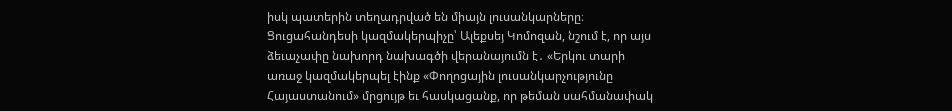իսկ պատերին տեղադրված են միայն լուսանկարները։
Ցուցահանդեսի կազմակերպիչը՝ Ալեքսեյ Կոմոզան, նշում է, որ այս ձեւաչափը նախորդ նախագծի վերանայումն է․ «Երկու տարի առաջ կազմակերպել էինք «Փողոցային լուսանկարչությունը Հայաստանում» մրցույթ եւ հասկացանք, որ թեման սահմանափակ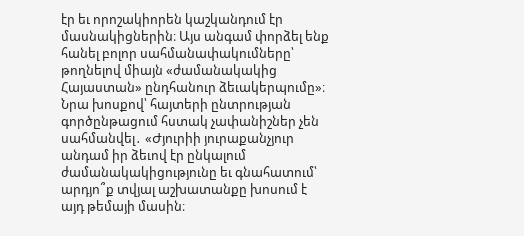էր եւ որոշակիորեն կաշկանդում էր մասնակիցներին։ Այս անգամ փորձել ենք հանել բոլոր սահմանափակումները՝ թողնելով միայն «ժամանակակից Հայաստան» ընդհանուր ձեւակերպումը»։
Նրա խոսքով՝ հայտերի ընտրության գործընթացում հստակ չափանիշներ չեն սահմանվել․ «Ժյուրիի յուրաքանչյուր անդամ իր ձեւով էր ընկալում ժամանակակիցությունը եւ գնահատում՝ արդյո՞ք տվյալ աշխատանքը խոսում է այդ թեմայի մասին։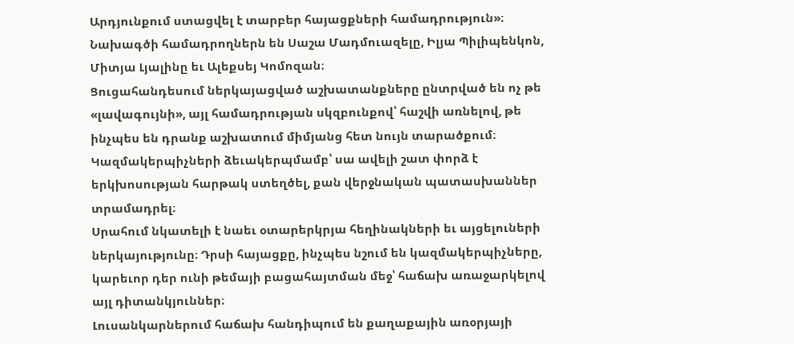Արդյունքում ստացվել է տարբեր հայացքների համադրություն»։
Նախագծի համադրողներն են Սաշա Մադմուազելը, Իլյա Պիլիպենկոն, Միտյա Լյալինը եւ Ալեքսեյ Կոմոզան։
Ցուցահանդեսում ներկայացված աշխատանքները ընտրված են ոչ թե «լավագույնի», այլ համադրության սկզբունքով՝ հաշվի առնելով, թե ինչպես են դրանք աշխատում միմյանց հետ նույն տարածքում։ Կազմակերպիչների ձեւակերպմամբ՝ սա ավելի շատ փորձ է երկխոսության հարթակ ստեղծել, քան վերջնական պատասխաններ տրամադրել։
Սրահում նկատելի է նաեւ օտարերկրյա հեղինակների եւ այցելուների ներկայությունը։ Դրսի հայացքը, ինչպես նշում են կազմակերպիչները, կարեւոր դեր ունի թեմայի բացահայտման մեջ՝ հաճախ առաջարկելով այլ դիտանկյուններ։
Լուսանկարներում հաճախ հանդիպում են քաղաքային առօրյայի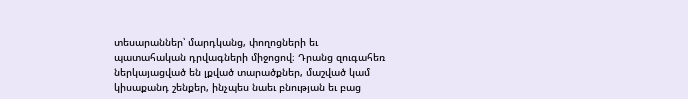տեսարաններ՝ մարդկանց, փողոցների եւ պատահական դրվագների միջոցով։ Դրանց զուգահեռ ներկայացված են լքված տարածքներ, մաշված կամ կիսաքանդ շենքեր, ինչպես նաեւ բնության եւ բաց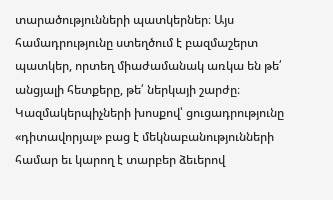տարածությունների պատկերներ։ Այս համադրությունը ստեղծում է բազմաշերտ պատկեր, որտեղ միաժամանակ առկա են թե՛ անցյալի հետքերը, թե՛ ներկայի շարժը։
Կազմակերպիչների խոսքով՝ ցուցադրությունը «դիտավորյալ» բաց է մեկնաբանությունների համար եւ կարող է տարբեր ձեւերով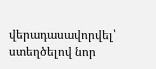վերադասավորվել՝ ստեղծելով նոր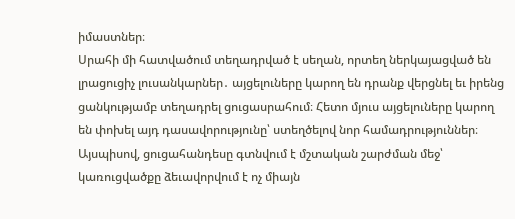իմաստներ։
Սրահի մի հատվածում տեղադրված է սեղան, որտեղ ներկայացված են լրացուցիչ լուսանկարներ․ այցելուները կարող են դրանք վերցնել եւ իրենց ցանկությամբ տեղադրել ցուցասրահում։ Հետո մյուս այցելուները կարող են փոխել այդ դասավորությունը՝ ստեղծելով նոր համադրություններ։
Այսպիսով, ցուցահանդեսը գտնվում է մշտական շարժման մեջ՝ կառուցվածքը ձեւավորվում է ոչ միայն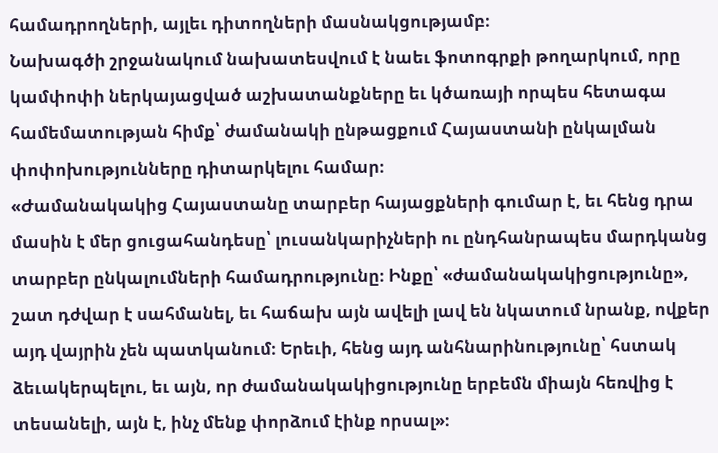համադրողների, այլեւ դիտողների մասնակցությամբ։
Նախագծի շրջանակում նախատեսվում է նաեւ ֆոտոգրքի թողարկում, որը կամփոփի ներկայացված աշխատանքները եւ կծառայի որպես հետագա համեմատության հիմք՝ ժամանակի ընթացքում Հայաստանի ընկալման փոփոխությունները դիտարկելու համար։
«Ժամանակակից Հայաստանը տարբեր հայացքների գումար է, եւ հենց դրա մասին է մեր ցուցահանդեսը՝ լուսանկարիչների ու ընդհանրապես մարդկանց տարբեր ընկալումների համադրությունը։ Ինքը՝ «ժամանակակիցությունը», շատ դժվար է սահմանել, եւ հաճախ այն ավելի լավ են նկատում նրանք, ովքեր այդ վայրին չեն պատկանում։ Երեւի, հենց այդ անհնարինությունը՝ հստակ ձեւակերպելու, եւ այն, որ ժամանակակիցությունը երբեմն միայն հեռվից է տեսանելի, այն է, ինչ մենք փորձում էինք որսալ»։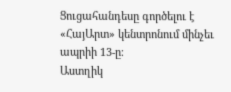Ցուցահանդեսը գործելու է «ՀայԱրտ» կենտրոնում մինչեւ ապրիի 13-ը։
Աստղիկ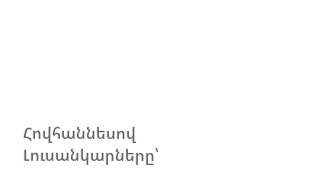Հովհաննեսով
Լուսանկարները՝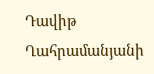Դավիթ Ղահրամանյանի